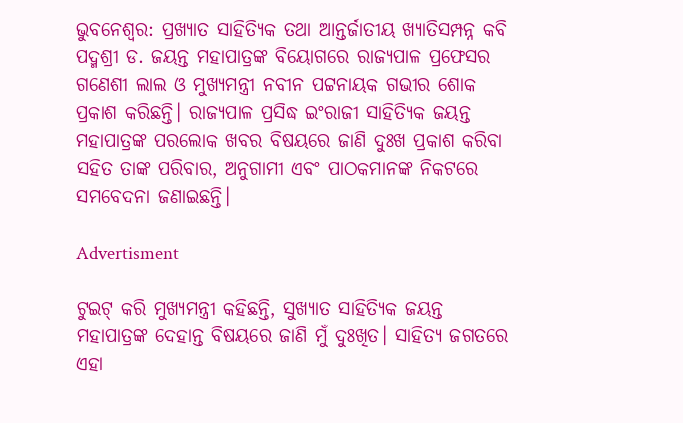ଭୁବନେଶ୍ବର: ପ୍ରଖ୍ୟାତ ସାହିତ୍ୟିକ ତଥା ଆନ୍ତର୍ଜାତୀୟ ଖ୍ୟାତିସମ୍ପନ୍ନ କବି ପଦ୍ମଶ୍ରୀ ଡ. ଜୟନ୍ତ ମହାପାତ୍ରଙ୍କ ବିୟୋଗରେ ରାଜ୍ୟପାଳ ପ୍ରଫେସର ଗଣେଶୀ ଲାଲ ଓ ମୁଖ୍ୟମନ୍ତ୍ରୀ ନବୀନ ପଟ୍ଟନାୟକ ଗଭୀର ଶୋକ ପ୍ରକାଶ କରିଛନ୍ତି। ରାଜ୍ୟପାଳ ପ୍ରସିଦ୍ଧ ଇଂରାଜୀ ସାହିତ୍ୟିକ ଜୟନ୍ତ ମହାପାତ୍ରଙ୍କ ପରଲୋକ ଖବର ବିଷୟରେ ଜାଣି ଦୁଃଖ ପ୍ରକାଶ କରିବା ସହିତ ତାଙ୍କ ପରିବାର, ଅନୁଗାମୀ ଏବଂ ପାଠକମାନଙ୍କ ନିକଟରେ ସମବେଦନା ଜଣାଇଛନ୍ତି।

Advertisment

ଟୁଇଟ୍‌ କରି ମୁଖ୍ୟମନ୍ତ୍ରୀ କହିଛନ୍ତି, ସୁଖ୍ୟାତ ସାହିତ୍ୟିକ ଜୟନ୍ତ ମହାପାତ୍ରଙ୍କ ଦେହାନ୍ତ ବିଷୟରେ ଜାଣି ମୁଁ ଦୁଃଖିତ। ସାହିତ୍ୟ ଜଗତରେ ଏହା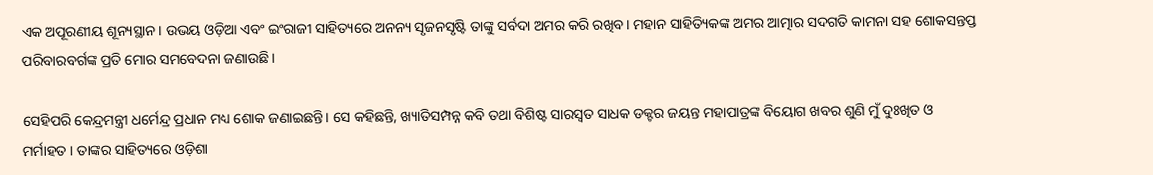ଏକ ଅପୂରଣୀୟ ଶୂନ୍ୟସ୍ଥାନ। ଉଭୟ ଓଡ଼ିଆ ଏବଂ ଇଂରାଜୀ ସାହିତ୍ୟରେ ଅନନ୍ୟ ସୃଜନସୃଷ୍ଟି ତାଙ୍କୁ ସର୍ବଦା ଅମର କରି ରଖିବ। ମହାନ ସାହିତ୍ୟିକଙ୍କ ଅମର ଆତ୍ମାର ସଦଗତି କାମନା ସହ ଶୋକସନ୍ତପ୍ତ ପରିବାରବର୍ଗଙ୍କ ପ୍ରତି ମୋର ସମବେଦନା ଜଣାଉଛି।

ସେହିପରି କେନ୍ଦ୍ରମନ୍ତ୍ରୀ ଧର୍ମେନ୍ଦ୍ର ପ୍ରଧାନ ମଧ୍ୟ ଶୋକ ଜଣାଇଛନ୍ତି। ସେ କହିଛନ୍ତି, ଖ୍ୟାତିସମ୍ପନ୍ନ କବି ତଥା ବିଶିଷ୍ଟ ସାରସ୍ୱତ ସାଧକ ଡକ୍ଟର ଜୟନ୍ତ ମହାପାତ୍ରଙ୍କ ବିୟୋଗ ଖବର ଶୁଣି ମୁଁ ଦୁଃଖିତ ଓ ମର୍ମାହତ । ତାଙ୍କର ସାହିତ୍ୟରେ ଓଡ଼ିଶା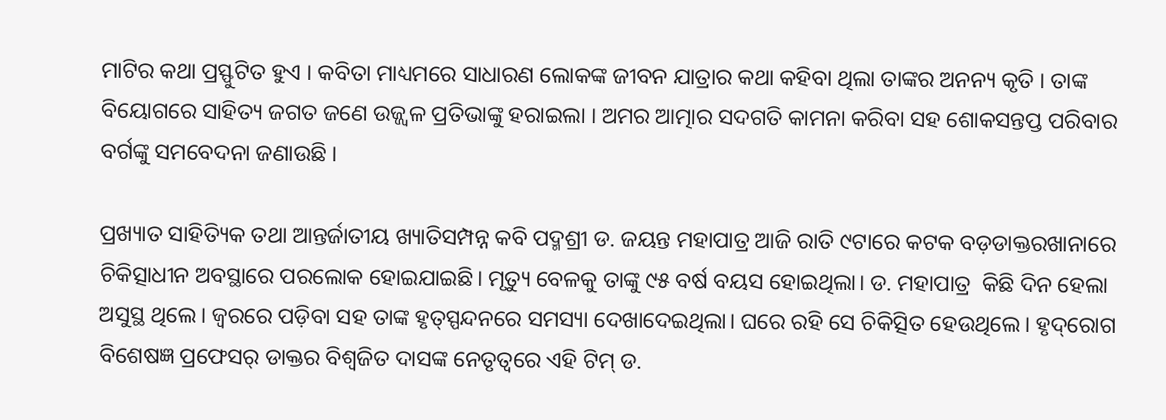ମାଟିର କଥା ପ୍ରସ୍ଫୁଟିତ ହୁଏ । କବିତା ମାଧ୍ୟମରେ ସାଧାରଣ ଲୋକଙ୍କ ଜୀବନ ଯାତ୍ରାର କଥା କହିବା ଥିଲା ତାଙ୍କର ଅନନ୍ୟ କୃତି । ତାଙ୍କ ବିୟୋଗରେ ସାହିତ୍ୟ ଜଗତ ଜଣେ ଉଜ୍ଜ୍ୱଳ ପ୍ରତିଭାଙ୍କୁ ହରାଇଲା । ଅମର ଆତ୍ମାର ସଦଗତି କାମନା କରିବା ସହ ଶୋକସନ୍ତପ୍ତ ପରିବାର ବର୍ଗଙ୍କୁ ସମବେଦନା ଜଣାଉଛି ।

ପ୍ରଖ୍ୟାତ ସାହିତ୍ୟିକ ତଥା ଆନ୍ତର୍ଜାତୀୟ ଖ୍ୟାତିସମ୍ପନ୍ନ କବି ପଦ୍ମଶ୍ରୀ ଡ. ଜୟନ୍ତ ମହାପାତ୍ର ଆଜି ରାତି ୯ଟାରେ କଟକ ବଡ଼ଡାକ୍ତରଖାନାରେ ଚିକିତ୍ସାଧୀନ ଅବସ୍ଥାରେ ପରଲୋକ ହୋଇଯାଇଛି। ମୃତ୍ୟୁ ବେଳକୁ ତାଙ୍କୁ ୯୫ ବର୍ଷ ବୟସ ହୋଇଥିଲା। ଡ. ମହାପାତ୍ର  କିଛି ଦିନ ହେଲା ଅସୁସ୍ଥ ଥିଲେ। ଜ୍ବରରେ ପଡ଼ିବା ସହ ତାଙ୍କ ହୃତ୍‌ସ୍ପନ୍ଦନରେ ସମସ୍ୟା ଦେଖାଦେଇଥିଲା। ଘରେ ରହି ସେ ଚିକିତ୍ସିତ ହେଉଥିଲେ। ହୃଦ୍‌ରୋଗ ବିଶେଷଜ୍ଞ ପ୍ରଫେସର୍‌ ଡାକ୍ତର ବିଶ୍ୱଜିତ ଦାସଙ୍କ ନେତୃତ୍ବରେ ଏହି ଟିମ୍‌ ଡ.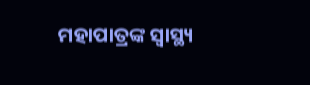ମହାପାତ୍ରଙ୍କ ସ୍ବାସ୍ଥ୍ୟ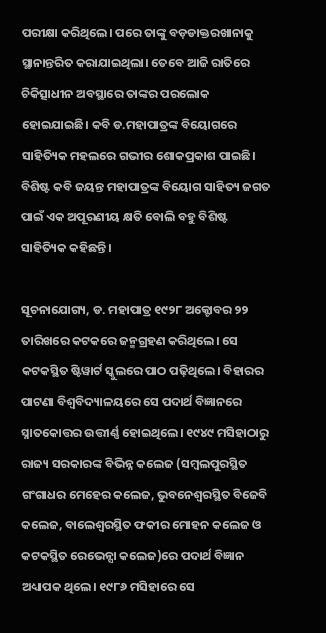ପରୀକ୍ଷା କରିଥିଲେ। ପରେ ତାଙ୍କୁ ବଡ଼ଡାକ୍ତରଖାନାକୁ ସ୍ଥାନାନ୍ତରିତ କରାଯାଇଥିଲା। ତେବେ ଆଜି ରାତିରେ ଚିକିତ୍ସାଧୀନ ଅବସ୍ଥାରେ ତାଙ୍କର ପରଲୋକ ହୋଇଯାଇଛି। କବି ଡ.ମହାପାତ୍ରଙ୍କ ବିୟୋଗରେ ସାହିତ୍ୟିକ ମହଲରେ ଗଭୀର ଶୋକପ୍ରକାଶ ପାଇଛି। ବିଶିଷ୍ଟ କବି ଜୟନ୍ତ ମହାପାତ୍ରଙ୍କ ବିୟୋଗ ସାହିତ୍ୟ ଜଗତ ପାଇଁ ଏକ ଅପୂରଣୀୟ କ୍ଷତି ବୋଲି ବହୁ ବିଶିଷ୍ଟ ସାହିତ୍ୟିକ କହିଛନ୍ତି।

ସୂଚନାଯୋଗ୍ୟ, ଡ. ମହାପାତ୍ର ୧୯୨୮ ଅକ୍ଟୋବର ୨୨ ତାରିଖରେ କଟକରେ ଜନ୍ମଗ୍ରହଣ କରିଥିଲେ। ସେ କଟକସ୍ଥିତ ଷ୍ଟିୱାର୍ଟ ସ୍କୁଲରେ ପାଠ ପଢ଼ିଥିଲେ। ବିହାରର ପାଟଣା ବିଶ୍ବବିଦ୍ୟାଳୟରେ ସେ ପଦାର୍ଥ ବିଜ୍ଞାନରେ ସ୍ନାତକୋତ୍ତର ଉତ୍ତୀର୍ଣ୍ଣ ହୋଇଥିଲେ। ୧୯୪୯ ମସିହାଠାରୁ ରାଜ୍ୟ ସରକାରଙ୍କ ବିଭିନ୍ନ କଲେଜ (ସମ୍ବଲପୁରସ୍ଥିତ ଗଂଗାଧର ମେହେର କଲେଜ, ଭୁବନେଶ୍ବରସ୍ଥିତ ବିଜେବି କଲେଜ, ବାଲେଶ୍ବରସ୍ଥିତ ଫକୀର ମୋହନ କଲେଜ ଓ କଟକସ୍ଥିତ ରେଭେନ୍ସା କଲେଜ)ରେ ପଦାର୍ଥ ବିଜ୍ଞାନ ଅଧ୍ୟାପକ ଥିଲେ। ୧୯୮୬ ମସିହାରେ ସେ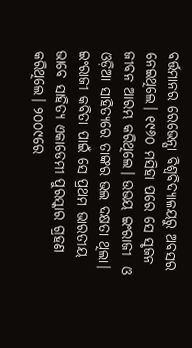ବର୍ତ୍ତମାନର ରେଭେନ୍ସା ବିଶ୍ବବିଦ୍ୟାଳୟରୁ ଅବସର ନେଇଥିଲେ। ୧୯୬୦ ମସିହା ପରେ ସେ ସୃଜନ ଜୀବନ ଆରମ୍ଭ କରିଥିଲେ। ଉଭୟ ଇଂରାଜୀ  ଓ ଓଡ଼ିଆ ସାହିତ୍ୟରେ ତାଙ୍କର ଭଲ ଦକ୍ଷତା ଥିଲା। ଇଂରାଜୀ କବିତା ପାଇଁ ସେ ପ୍ରଥମ ଭାରତୀୟ ଭାବେ ‌ସାହିତ୍ୟ ଏକାଡେମୀ ପୁରସ୍କାର ଗ୍ରହଣ କରିଥିଲେ। ୨୦୦‌୯ରେ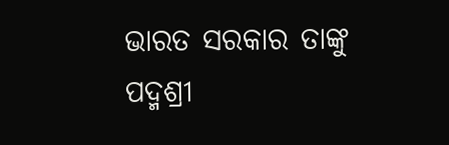ଭାରତ ସରକାର ତାଙ୍କୁ ପଦ୍ମଶ୍ରୀ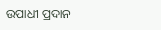ଉପାଧୀ ପ୍ରଦାନ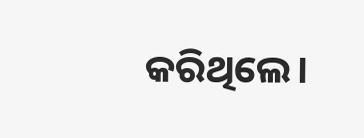କରିଥିଲେ।